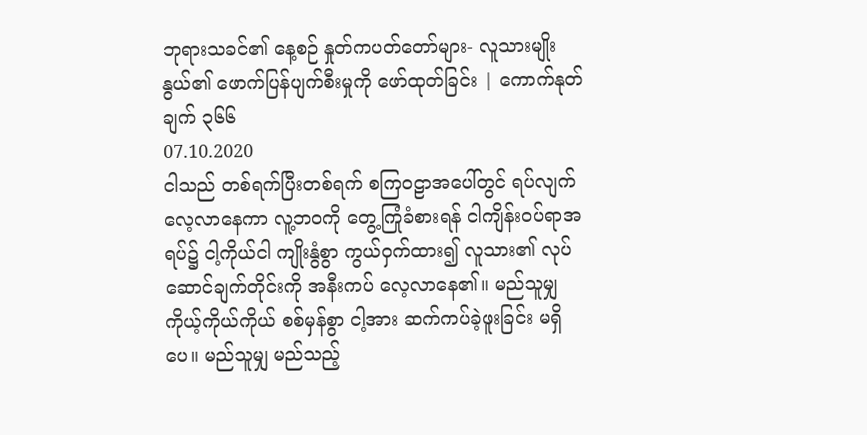ဘုရားသခင်၏ နေ့စဉ် နှုတ်ကပတ်တော်များ- လူသားမျိုးနွယ်၏ ဖောက်ပြန်ပျက်စီးမှုကို ဖော်ထုတ်ခြင်း | ကောက်နုတ်ချက် ၃၆၆
07.10.2020
ငါသည် တစ်ရက်ပြီးတစ်ရက် စကြဝဠာအပေါ်တွင် ရပ်လျက်လေ့လာနေကာ လူ့ဘဝကို တွေ့ကြုံခံစားရန် ငါကျိန်းဝပ်ရာအရပ်၌ ငါ့ကိုယ်ငါ ကျိုးနွံစွာ ကွယ်ဝှက်ထား၍ လူသား၏ လုပ်ဆောင်ချက်တိုင်းကို အနီးကပ် လေ့လာနေ၏။ မည်သူမျှ ကိုယ့်ကိုယ်ကိုယ် စစ်မှန်စွာ ငါ့အား ဆက်ကပ်ခဲ့ဖူးခြင်း မရှိပေ။ မည်သူမျှ မည်သည့်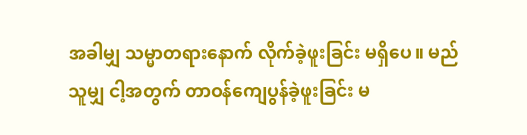အခါမျှ သမ္မာတရားနောက် လိုက်ခဲ့ဖူးခြင်း မရှိပေ။ မည်သူမျှ ငါ့အတွက် တာဝန်ကျေပွန်ခဲ့ဖူးခြင်း မ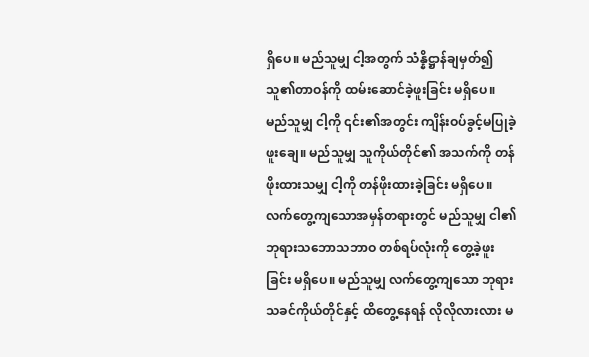ရှိပေ။ မည်သူမျှ ငါ့အတွက် သံန္နိဋ္ဌာန်ချမှတ်၍ သူ၏တာဝန်ကို ထမ်းဆောင်ခဲ့ဖူးခြင်း မရှိပေ။ မည်သူမျှ ငါ့ကို ၎င်း၏အတွင်း ကျိန်းဝပ်ခွင့်မပြုခဲ့ဖူးချေ။ မည်သူမျှ သူကိုယ်တိုင်၏ အသက်ကို တန်ဖိုးထားသမျှ ငါ့ကို တန်ဖိုးထားခဲ့ခြင်း မရှိပေ။ လက်တွေ့ကျသောအမှန်တရားတွင် မည်သူမျှ ငါ၏ဘုရားသဘောသဘာဝ တစ်ရပ်လုံးကို တွေ့ခဲ့ဖူးခြင်း မရှိပေ။ မည်သူမျှ လက်တွေ့ကျသော ဘုရားသခင်ကိုယ်တိုင်နှင့် ထိတွေ့နေရန် လိုလိုလားလား မ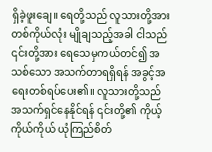ရှိခဲ့ဖူးချေ။ ရေတို့သည် လူသားတို့အား တစ်ကိုယ်လုံး မျိုချသည့်အခါ ငါသည် ၎င်းတို့အား ရေသေမှကယ်တင်၍ အသစ်သော အသက်တာရရှိရန် အခွင့်အရေးတစ်ရပ်ပေး၏။ လူသားတို့သည် အသက်ရှင်နေနိုင်ရန် ၎င်းတို့၏ ကိုယ့်ကိုယ်ကိုယ် ယုံကြည်စိတ်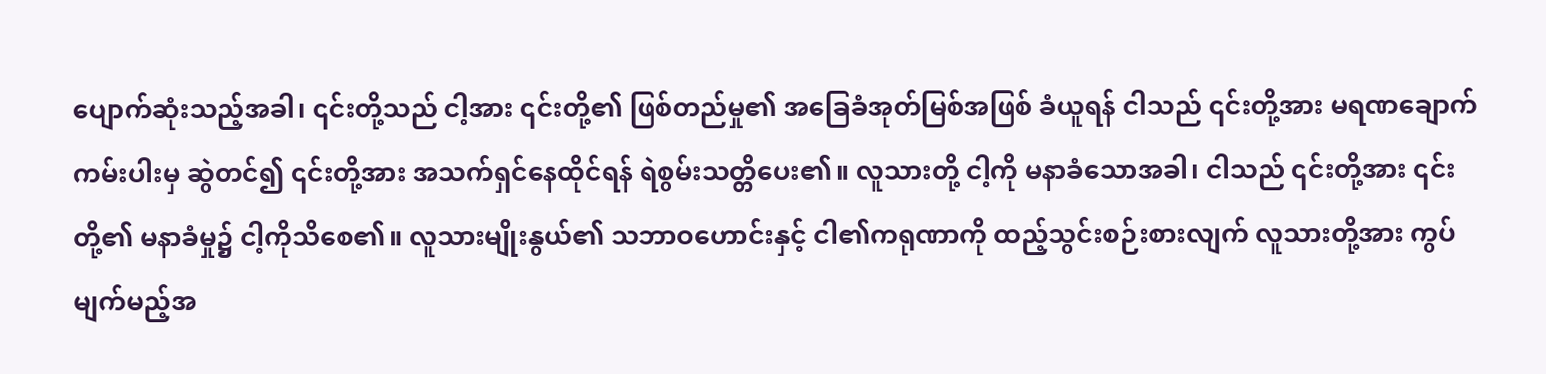ပျောက်ဆုံးသည့်အခါ၊ ၎င်းတို့သည် ငါ့အား ၎င်းတို့၏ ဖြစ်တည်မှု၏ အခြေခံအုတ်မြစ်အဖြစ် ခံယူရန် ငါသည် ၎င်းတို့အား မရဏချောက်ကမ်းပါးမှ ဆွဲတင်၍ ၎င်းတို့အား အသက်ရှင်နေထိုင်ရန် ရဲစွမ်းသတ္တိပေး၏။ လူသားတို့ ငါ့ကို မနာခံသောအခါ၊ ငါသည် ၎င်းတို့အား ၎င်းတို့၏ မနာခံမှု၌ ငါ့ကိုသိစေ၏။ လူသားမျိုးနွယ်၏ သဘာဝဟောင်းနှင့် ငါ၏ကရုဏာကို ထည့်သွင်းစဉ်းစားလျက် လူသားတို့အား ကွပ်မျက်မည့်အ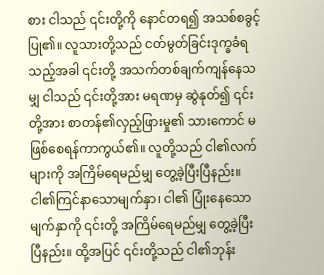စား ငါသည် ၎င်းတို့ကို နောင်တရ၍ အသစ်စခွင့်ပြု၏။ လူသားတို့သည် ငတ်မွတ်ခြင်းဒုက္ခခံရသည့်အခါ ၎င်းတို့ အသက်တစ်ချက်ကျန်နေသမျှ ငါသည် ၎င်းတို့အား မရဏမှ ဆွဲနုတ်၍ ၎င်းတို့အား စာတန်၏လှည့်ဖြားမှု၏ သားကောင် မဖြစ်စေရန်ကာကွယ်၏။ လူတို့သည် ငါ၏လက်များကို အကြိမ်ရေမည်မျှ တွေ့ခဲ့ပြီးပြီနည်း။ ငါ၏ကြင်နာသောမျက်နှာ၊ ငါ၏ ပြုံးနေသောမျက်နှာကို ၎င်းတို့ အကြိမ်ရေမည်မျှ တွေ့ခဲ့ပြီးပြီနည်း။ ထို့အပြင် ၎င်းတို့သည် ငါ၏ဘုန်း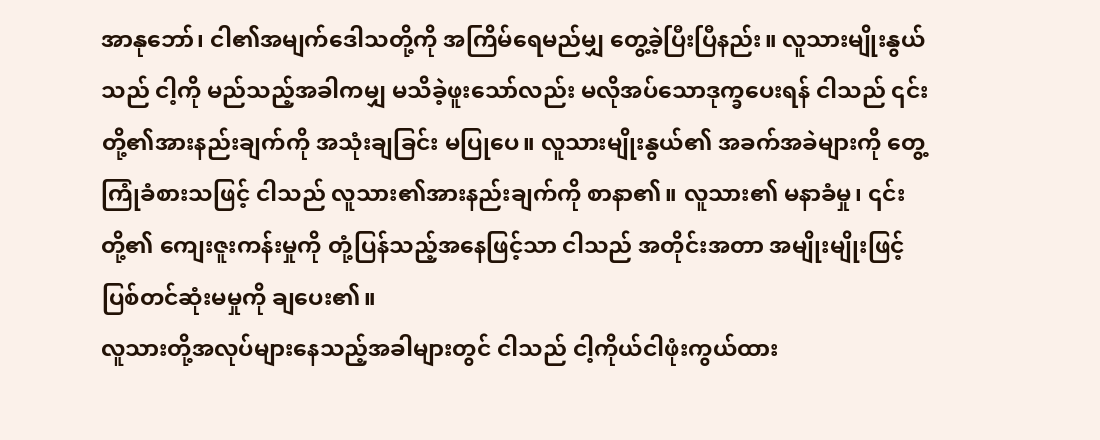အာနုဘော်၊ ငါ၏အမျက်ဒေါသတို့ကို အကြိမ်ရေမည်မျှ တွေ့ခဲ့ပြီးပြီနည်း။ လူသားမျိုးနွယ်သည် ငါ့ကို မည်သည့်အခါကမျှ မသိခဲ့ဖူးသော်လည်း မလိုအပ်သောဒုက္ခပေးရန် ငါသည် ၎င်းတို့၏အားနည်းချက်ကို အသုံးချခြင်း မပြုပေ။ လူသားမျိုးနွယ်၏ အခက်အခဲများကို တွေ့ကြုံခံစားသဖြင့် ငါသည် လူသား၏အားနည်းချက်ကို စာနာ၏။ လူသား၏ မနာခံမှု၊ ၎င်းတို့၏ ကျေးဇူးကန်းမှုကို တုံ့ပြန်သည့်အနေဖြင့်သာ ငါသည် အတိုင်းအတာ အမျိုးမျိုးဖြင့် ပြစ်တင်ဆုံးမမှုကို ချပေး၏။
လူသားတို့အလုပ်များနေသည့်အခါများတွင် ငါသည် ငါ့ကိုယ်ငါဖုံးကွယ်ထား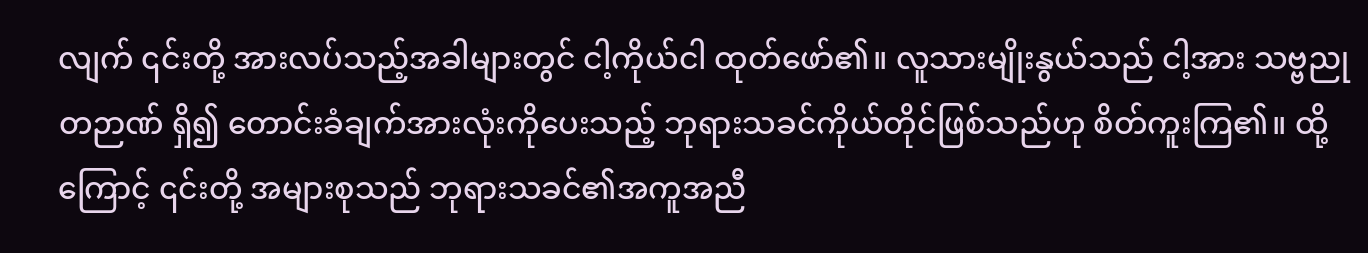လျက် ၎င်းတို့ အားလပ်သည့်အခါများတွင် ငါ့ကိုယ်ငါ ထုတ်ဖော်၏။ လူသားမျိုးနွယ်သည် ငါ့အား သဗ္ဗညုတဉာဏ် ရှိ၍ တောင်းခံချက်အားလုံးကိုပေးသည့် ဘုရားသခင်ကိုယ်တိုင်ဖြစ်သည်ဟု စိတ်ကူးကြ၏။ ထို့ကြောင့် ၎င်းတို့ အများစုသည် ဘုရားသခင်၏အကူအညီ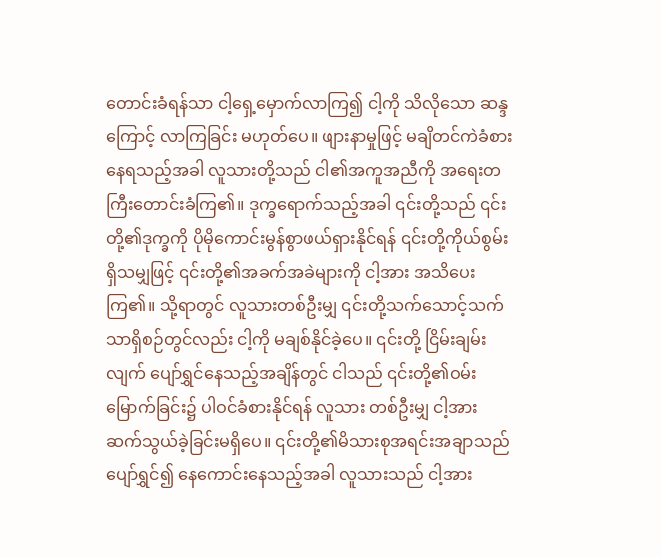တောင်းခံရန်သာ ငါ့ရှေ့မှောက်လာကြ၍ ငါ့ကို သိလိုသော ဆန္ဒကြောင့် လာကြခြင်း မဟုတ်ပေ။ ဖျားနာမှုဖြင့် မချိတင်ကဲခံစားနေရသည့်အခါ လူသားတို့သည် ငါ၏အကူအညီကို အရေးတကြီးတောင်းခံကြ၏။ ဒုက္ခရောက်သည့်အခါ ၎င်းတို့သည် ၎င်းတို့၏ဒုက္ခကို ပိုမိုကောင်းမွန်စွာဖယ်ရှားနိုင်ရန် ၎င်းတို့ကိုယ်စွမ်းရှိသမျှဖြင့် ၎င်းတို့၏အခက်အခဲများကို ငါ့အား အသိပေးကြ၏။ သို့ရာတွင် လူသားတစ်ဦးမျှ ၎င်းတို့သက်သောင့်သက်သာရှိစဉ်တွင်လည်း ငါ့ကို မချစ်နိုင်ခဲ့ပေ။ ၎င်းတို့ ငြိမ်းချမ်းလျက် ပျော်ရွှင်နေသည့်အချိန်တွင် ငါသည် ၎င်းတို့၏ဝမ်းမြောက်ခြင်း၌ ပါဝင်ခံစားနိုင်ရန် လူသား တစ်ဦးမျှ ငါ့အား ဆက်သွယ်ခဲ့ခြင်းမရှိပေ။ ၎င်းတို့၏မိသားစုအရင်းအချာသည် ပျော်ရွှင်၍ နေကောင်းနေသည့်အခါ လူသားသည် ငါ့အား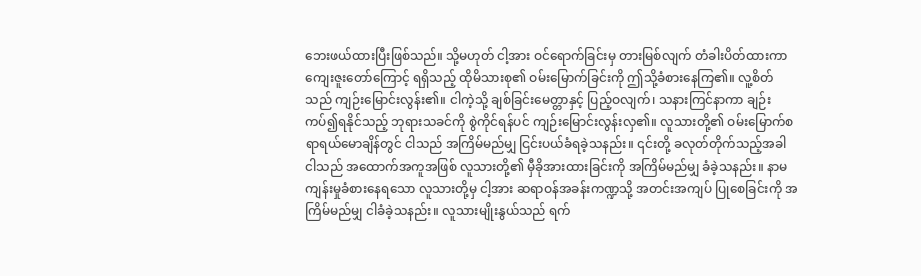ဘေးဖယ်ထားပြီးဖြစ်သည်။ သို့မဟုတ် ငါ့အား ဝင်ရောက်ခြင်းမှ တားမြစ်လျက် တံခါးပိတ်ထားကာ ကျေးဇူးတော်ကြောင့် ရရှိသည့် ထိုမိသားစု၏ ဝမ်းမြောက်ခြင်းကို ဤသို့ခံစားနေကြ၏။ လူ့စိတ်သည် ကျဉ်းမြောင်းလွန်း၏။ ငါကဲ့သို့ ချစ်ခြင်းမေတ္တာနှင့် ပြည့်ဝလျက်၊ သနားကြင်နာကာ ချဉ်းကပ်၍ရနိုင်သည့် ဘုရားသခင်ကို စွဲကိုင်ရန်ပင် ကျဉ်းမြောင်းလွန်းလှ၏။ လူသားတို့၏ ဝမ်းမြောက်စရာရယ်မောချိန်တွင် ငါသည် အကြိမ်မည်မျှ ငြင်းပယ်ခံရခဲ့သနည်း။ ၎င်းတို့ ခလုတ်တိုက်သည့်အခါ ငါသည် အထောက်အကူအဖြစ် လူသားတို့၏ မှီခိုအားထားခြင်းကို အကြိမ်မည်မျှ ခံခဲ့သနည်း။ နာမကျန်းမှုခံစားနေရသော လူသားတို့မှ ငါ့အား ဆရာဝန်အခန်းကဏ္ဍသို့ အတင်းအကျပ် ပြုစေခြင်းကို အကြိမ်မည်မျှ ငါခံခဲ့သနည်း။ လူသားမျိုးနွယ်သည် ရက်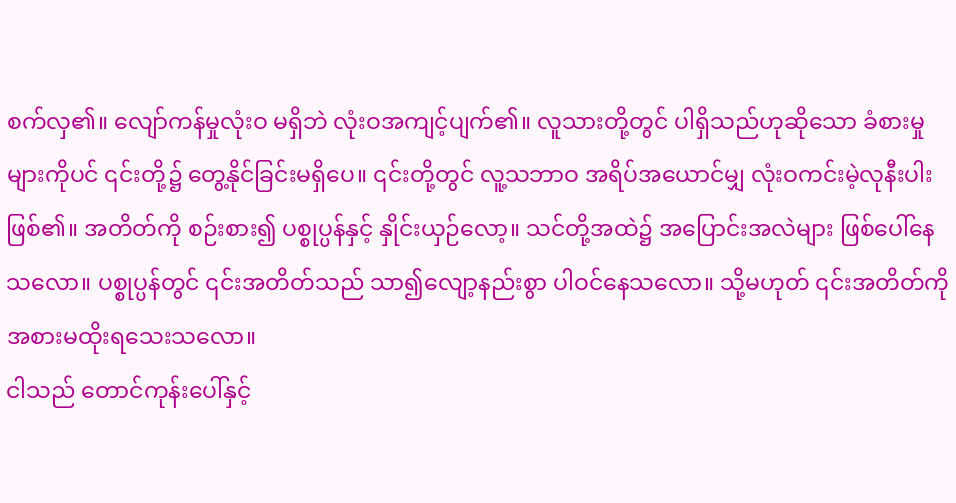စက်လှ၏။ လျော်ကန်မှုလုံးဝ မရှိဘဲ လုံးဝအကျင့်ပျက်၏။ လူသားတို့တွင် ပါရှိသည်ဟုဆိုသော ခံစားမှုများကိုပင် ၎င်းတို့၌ တွေ့နိုင်ခြင်းမရှိပေ။ ၎င်းတို့တွင် လူ့သဘာဝ အရိပ်အယောင်မျှ လုံးဝကင်းမဲ့လုနီးပါးဖြစ်၏။ အတိတ်ကို စဉ်းစား၍ ပစ္စုပ္ပန်နှင့် နှိုင်းယှဉ်လော့။ သင်တို့အထဲ၌ အပြောင်းအလဲများ ဖြစ်ပေါ်နေသလော။ ပစ္စုပ္ပန်တွင် ၎င်းအတိတ်သည် သာ၍လျော့နည်းစွာ ပါဝင်နေသလော။ သို့မဟုတ် ၎င်းအတိတ်ကို အစားမထိုးရသေးသလော။
ငါသည် တောင်ကုန်းပေါ်နှင့်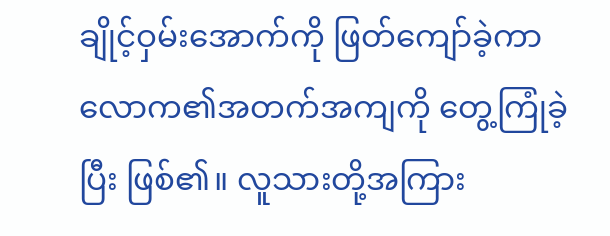ချိုင့်ဝှမ်းအောက်ကို ဖြတ်ကျော်ခဲ့ကာ လောက၏အတက်အကျကို တွေ့ကြုံခဲ့ပြီး ဖြစ်၏။ လူသားတို့အကြား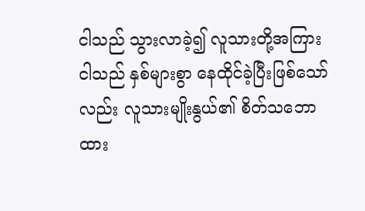ငါသည် သွားလာခဲ့၍ လူသားတို့အကြား ငါသည် နှစ်များစွာ နေထိုင်ခဲ့ပြီးဖြစ်သော်လည်း လူသားမျိုးနွယ်၏ စိတ်သဘောထား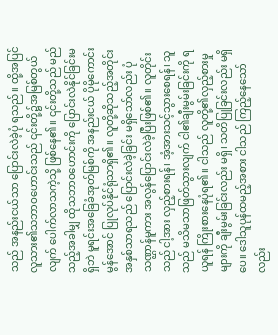သည် အနည်းငယ်သာ ပြောင်းလဲခဲ့ပုံ ရသည်။ ထို့အပြင် လူသား၏သဘာဝဟောင်းသည် ၎င်းတို့၌အမြစ်တွယ်လျက် ပေါက်လာသကဲ့သို့ ဖြစ်နေ၏။ ၎င်းတို့သည် မည်သည့်အခါမျှ ထိုသဘာဝဟောင်းကို ပြောင်းလဲနိုင်ခြင်းမရှိဘဲ မူရင်းအခြေခံအုတ်မြစ်ကို အနည်းငယ် ပိုမိုကောင်းမွန်အောင် ပြုလုပ်နိုင်ရုံသာရှိ၏။ လူတို့ဆိုသည့်အတိုင်း အနှစ်သာရသည် ပြောင်းလဲခဲ့ခြင်း မရှိသော်လည်း ပုံသဏ္ဌာန်မူကား အလွန်ပြောင်းလဲခဲ့ပြီးဖြစ်၏။ လူတိုင်းသည် ငါ့အား လှည့်စားရန်၊ အံ့အားသင့်သွားစေရန်၊ သူသည် မသိမသာဖြတ်သွားလျက် ငါ၏ချီးမွမ်းခြင်းကို ရယူရန် ကြိုးစားနေပုံရ၏။ ငါသည် လူတို့၏လှည့်စားမှုများကို ချီးမွမ်းခြင်းလည်း မရှိ၊ သတိပြုခြင်းလည်း မရှိပေ။ ဒေါသူပုန်ထမည့်အစား ငါသည် ကြည့်နေသော်လည်း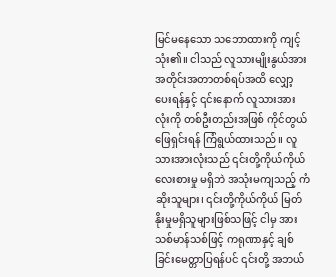မြင်မနေသော သဘောထားကို ကျင့်သုံး၏။ ငါသည် လူသားမျိုးနွယ်အား အတိုင်းအတာတစ်ရပ်အထိ လျှော့ပေးရန်နှင့် ၎င်းနောက် လူသားအားလုံးကို တစ်ဦးတည်းအဖြစ် ကိုင်တွယ်ဖြေရှင်းရန် ကြံရွယ်ထားသည်။ လူသားအားလုံးသည် ၎င်းတို့ကိုယ်ကိုယ် လေးစားမှု မရှိဘဲ အသုံးမကျသည့် ကံဆိုးသူများ၊ ၎င်းတို့ကိုယ်ကိုယ် မြတ်နိုးမှုမရှိသူများဖြစ်သဖြင့် ငါမှ အားသစ်မာန်သစ်ဖြင့် ကရုဏာနှင့် ချစ်ခြင်းမေတ္တာပြရန်ပင် ၎င်းတို့ အဘယ်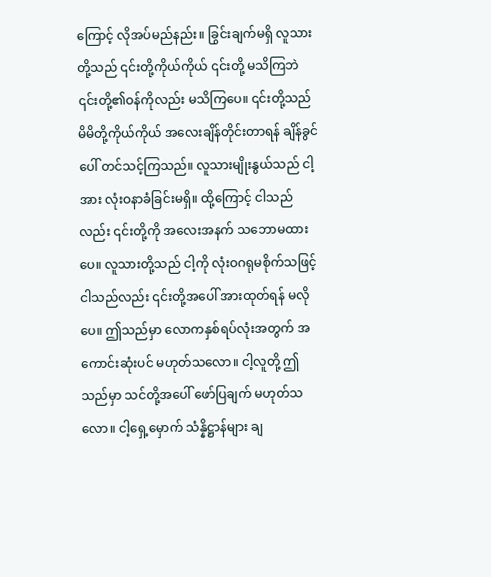ကြောင့် လိုအပ်မည်နည်း။ ခြွင်းချက်မရှိ လူသားတို့သည် ၎င်းတို့ကိုယ်ကိုယ် ၎င်းတို့ မသိကြဘဲ ၎င်းတို့၏ဝန်ကိုလည်း မသိကြပေ။ ၎င်းတို့သည် မိမိတို့ကိုယ်ကိုယ် အလေးချိန်တိုင်းတာရန် ချိန်ခွင်ပေါ် တင်သင့်ကြသည်။ လူသားမျိုးနွယ်သည် ငါ့အား လုံးဝနာခံခြင်းမရှိ။ ထို့ကြောင့် ငါသည်လည်း ၎င်းတို့ကို အလေးအနက် သဘောမထားပေ။ လူသားတို့သည် ငါ့ကို လုံးဝဂရုမစိုက်သဖြင့် ငါသည်လည်း ၎င်းတို့အပေါ် အားထုတ်ရန် မလိုပေ။ ဤသည်မှာ လောကနှစ်ရပ်လုံးအတွက် အကောင်းဆုံးပင် မဟုတ်သလော။ ငါ့လူတို့ ဤသည်မှာ သင်တို့အပေါ် ဖော်ပြချက် မဟုတ်သလော။ ငါ့ရှေ့မှောက် သံန္နိဋ္ဌာန်များ ချ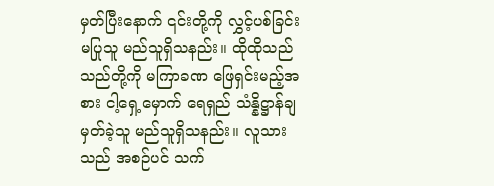မှတ်ပြီးနောက် ၎င်းတို့ကို လွှင့်ပစ်ခြင်း မပြုသူ မည်သူရှိသနည်း။ ထိုထိုသည်သည်တို့ကို မကြာခဏ ဖြေရှင်းမည့်အစား ငါ့ရှေ့မှောက် ရေရှည် သံန္နိဋ္ဌာန်ချမှတ်ခဲ့သူ မည်သူရှိသနည်း။ လူသားသည် အစဉ်ပင် သက်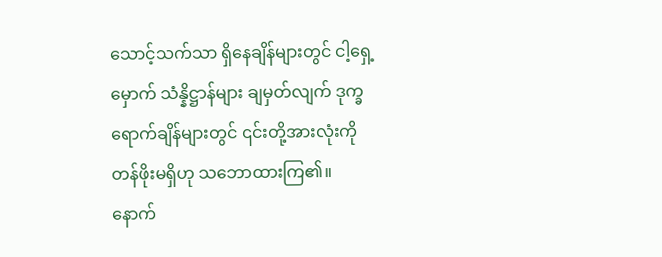သောင့်သက်သာ ရှိနေချိန်များတွင် ငါ့ရှေ့မှောက် သံန္နိဋ္ဌာန်များ ချမှတ်လျက် ဒုက္ခရောက်ချိန်များတွင် ၎င်းတို့အားလုံးကို တန်ဖိုးမရှိဟု သဘောထားကြ၏။ နောက်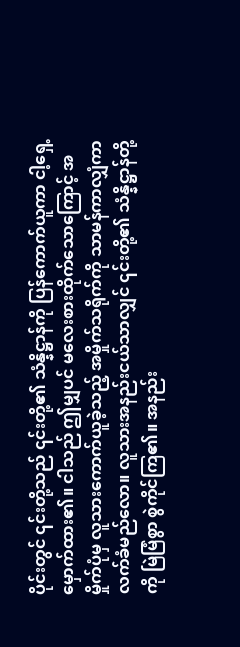ပိုင်းတွင် ၎င်းတို့သည် ၎င်းတို့၏ သံန္နိဋ္ဌာန်ကို ပြန်ကောက်ယူကာ ငါ့ရှေ့မှောက်ထား၏။ ငါသည် ဤမျှပင် မလေးစားထိုက်သောကြောင့် အမှိုက်ပုံမှ လူသားကောက်ယူခဲ့သည့် အမှိုက်သရိုက်ကို သာမန်ကာလျှံကာ လက်ခံမည်လော။ လူသားအနည်းငယ်သာလျှင် ၎င်းတို့၏ သံန္နိဋ္ဌာန်တို့ကို မြဲမြံစွာ စွဲကိုင်ကြ၏။ အနည်း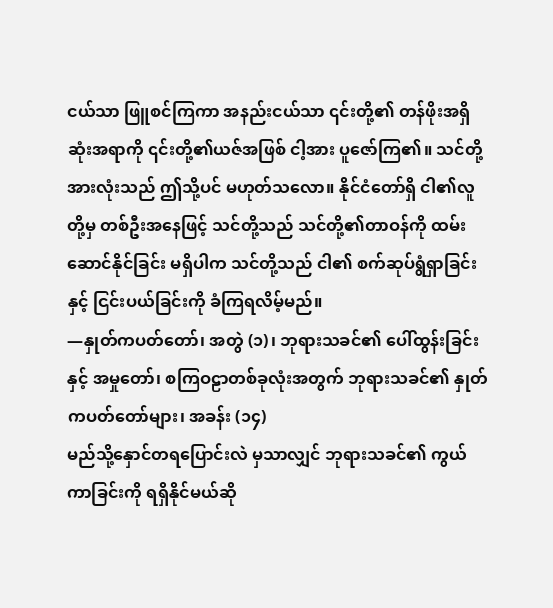ငယ်သာ ဖြူစင်ကြကာ အနည်းငယ်သာ ၎င်းတို့၏ တန်ဖိုးအရှိဆုံးအရာကို ၎င်းတို့၏ယဇ်အဖြစ် ငါ့အား ပူဇော်ကြ၏။ သင်တို့အားလုံးသည် ဤသို့ပင် မဟုတ်သလော။ နိုင်ငံတော်ရှိ ငါ၏လူတို့မှ တစ်ဦးအနေဖြင့် သင်တို့သည် သင်တို့၏တာဝန်ကို ထမ်းဆောင်နိုင်ခြင်း မရှိပါက သင်တို့သည် ငါ၏ စက်ဆုပ်ရွံရှာခြင်းနှင့် ငြင်းပယ်ခြင်းကို ခံကြရလိမ့်မည်။
—နှုတ်ကပတ်တော်၊ အတွဲ (၁)၊ ဘုရားသခင်၏ ပေါ်ထွန်းခြင်းနှင့် အမှုတော်၊ စကြဝဠာတစ်ခုလုံးအတွက် ဘုရားသခင်၏ နှုတ်ကပတ်တော်များ၊ အခန်း (၁၄)
မည်သို့နှောင်တရပြောင်းလဲ မှသာလျှင် ဘုရားသခင်၏ ကွယ်ကာခြင်းကို ရရှိနိုင်မယ်ဆို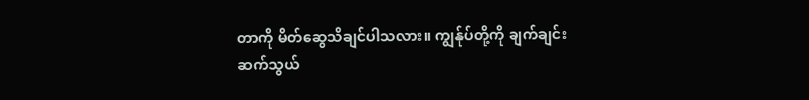တာကို မိတ်ဆွေသိချင်ပါသလား။ ကျွန်ုပ်တို့ကို ချက်ချင်းဆက်သွယ်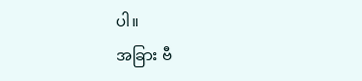ပါ။
အခြား ဗီ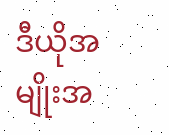ဒီယိုအမျိုးအ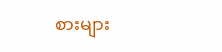စားများ